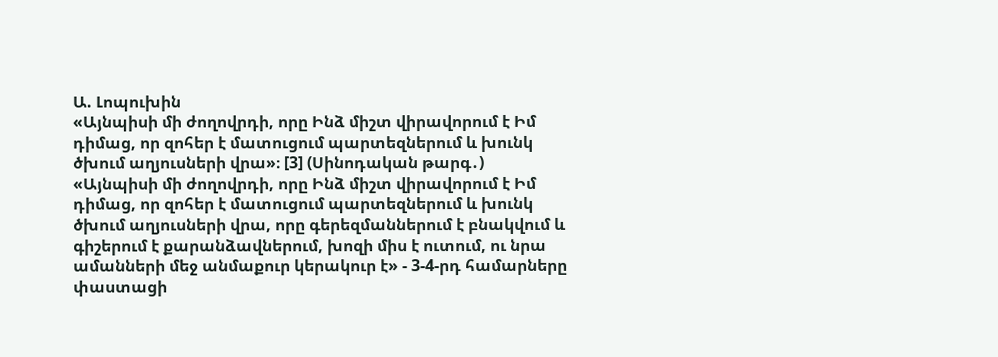Ա. Լոպուխին
«Այնպիսի մի ժողովրդի, որը Ինձ միշտ վիրավորում է Իմ դիմաց, որ զոհեր է մատուցում պարտեզներում և խունկ ծխում աղյուսների վրա»։ [3] (Սինոդական թարգ․)
«Այնպիսի մի ժողովրդի, որը Ինձ միշտ վիրավորում է Իմ դիմաց, որ զոհեր է մատուցում պարտեզներում և խունկ ծխում աղյուսների վրա, որը գերեզմաններում է բնակվում և գիշերում է քարանձավներում, խոզի միս է ուտում, ու նրա ամանների մեջ անմաքուր կերակուր է» - 3-4-րդ համարները փաստացի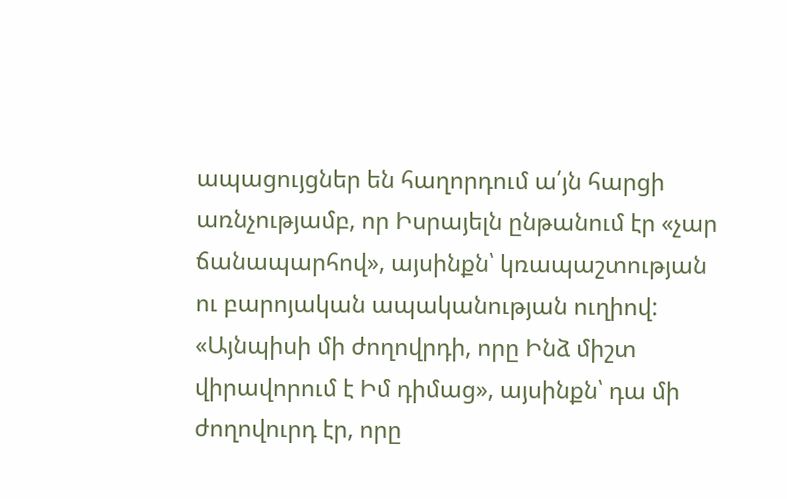ապացույցներ են հաղորդում ա՛յն հարցի առնչությամբ, որ Իսրայելն ընթանում էր «չար ճանապարհով», այսինքն՝ կռապաշտության ու բարոյական ապականության ուղիով:
«Այնպիսի մի ժողովրդի, որը Ինձ միշտ վիրավորում է Իմ դիմաց», այսինքն՝ դա մի ժողովուրդ էր, որը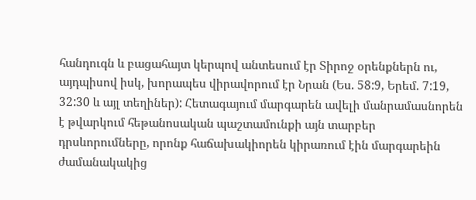հանդուգն և բացահայտ կերպով անտեսում էր Տիրոջ օրենքներն ու, այդպիսով իսկ, խորապես վիրավորում էր Նրան (Ես. 58:9, Երեմ. 7:19, 32:30 և այլ տեղիներ): Հետագայում մարգարեն ավելի մանրամասնորեն է թվարկում հեթանոսական պաշտամունքի այն տարբեր դրսևորումները, որոնք հաճախակիորեն կիրառում էին մարգարեին ժամանակակից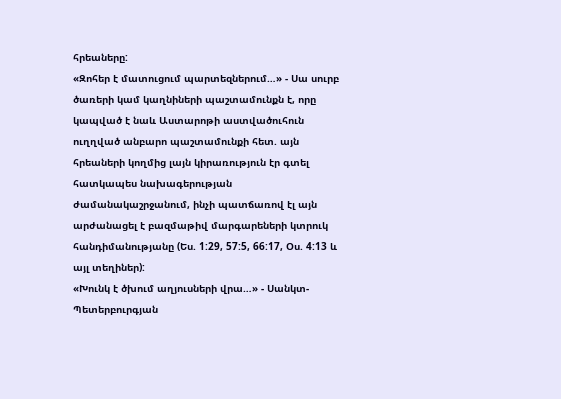հրեաները:
«Զոհեր է մատուցում պարտեզներում…» - Սա սուրբ ծառերի կամ կաղնիների պաշտամունքն է, որը կապված է նաև Աստարոթի աստվածուհուն ուղղված անբարո պաշտամունքի հետ. այն հրեաների կողմից լայն կիրառություն էր գտել հատկապես նախագերության ժամանակաշրջանում, ինչի պատճառով էլ այն արժանացել է բազմաթիվ մարգարեների կտրուկ հանդիմանությանը (Ես. 1:29, 57:5, 66:17, Օս. 4:13 և այլ տեղիներ):
«Խունկ է ծխում աղյուսների վրա…» - Սանկտ-Պետերբուրգյան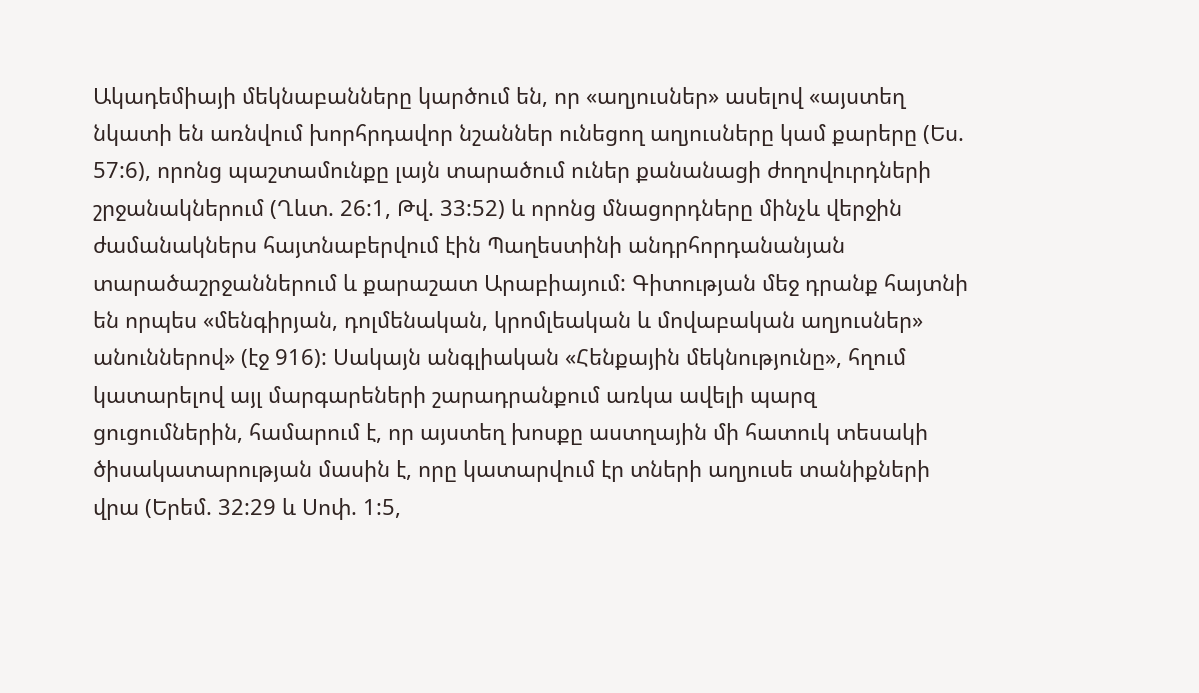Ակադեմիայի մեկնաբանները կարծում են, որ «աղյուսներ» ասելով «այստեղ նկատի են առնվում խորհրդավոր նշաններ ունեցող աղյուսները կամ քարերը (Ես. 57:6), որոնց պաշտամունքը լայն տարածում ուներ քանանացի ժողովուրդների շրջանակներում (Ղևտ. 26:1, Թվ. 33:52) և որոնց մնացորդները մինչև վերջին ժամանակներս հայտնաբերվում էին Պաղեստինի անդրհորդանանյան տարածաշրջաններում և քարաշատ Արաբիայում: Գիտության մեջ դրանք հայտնի են որպես «մենգիրյան, դոլմենական, կրոմլեական և մովաբական աղյուսներ» անուններով» (էջ 916): Սակայն անգլիական «Հենքային մեկնությունը», հղում կատարելով այլ մարգարեների շարադրանքում առկա ավելի պարզ ցուցումներին, համարում է, որ այստեղ խոսքը աստղային մի հատուկ տեսակի ծիսակատարության մասին է, որը կատարվում էր տների աղյուսե տանիքների վրա (Երեմ. 32:29 և Սոփ. 1:5,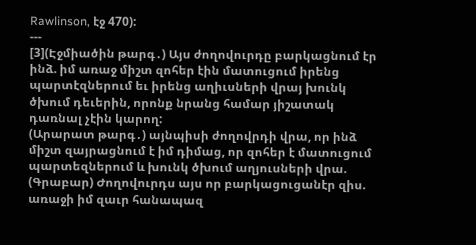Rawlinson, էջ 470):
---
[3](Էջմիածին թարգ․) Այս ժողովուրդը բարկացնում էր ինձ. իմ առաջ միշտ զոհեր էին մատուցում իրենց պարտէզներում եւ իրենց աղիւսների վրայ խունկ ծխում դեւերին, որոնք նրանց համար յիշատակ դառնալ չէին կարող:
(Արարատ թարգ․) այնպիսի ժողովրդի վրա, որ ինձ միշտ զայրացնում է իմ դիմաց, որ զոհեր է մատուցում պարտեզներում և խունկ ծխում աղյուսների վրա.
(Գրաբար) Ժողովուրդս այս որ բարկացուցանէր զիս. առաջի իմ զաւր հանապազ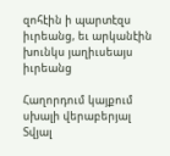զոհէին ի պարտէզս իւրեանց, եւ արկանէին խունկս յաղիւսեայս իւրեանց

Հաղորդում կայքում սխալի վերաբերյալ
Տվյալ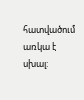հատվածում առկա է սխալ: